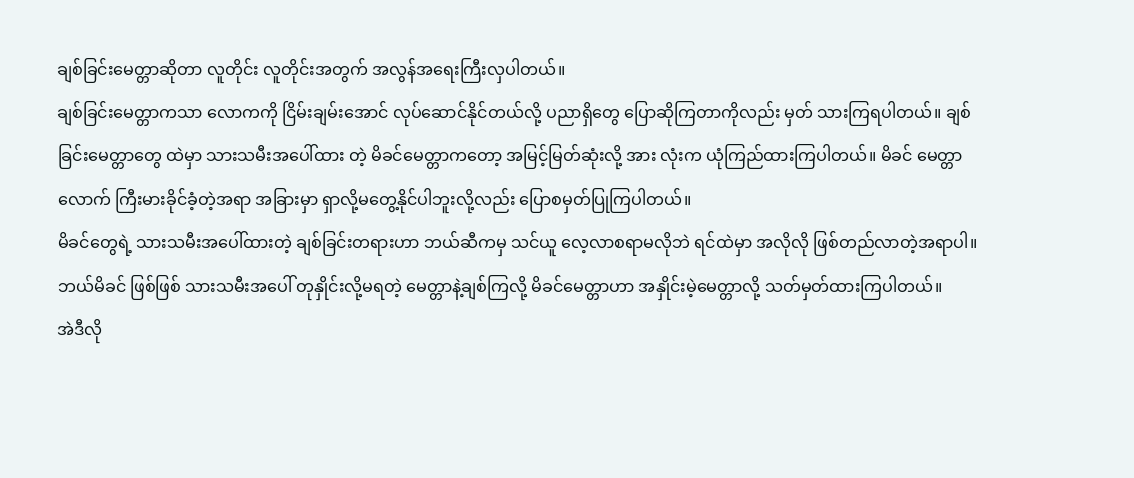ချစ်ခြင်းမေတ္တာဆိုတာ လူတိုင်း လူတိုင်းအတွက် အလွန်အရေးကြီးလှပါတယ်။
ချစ်ခြင်းမေတ္တာကသာ လောကကို ငြိမ်းချမ်းအောင် လုပ်ဆောင်နိုင်တယ်လို့ ပညာရှိတွေ ပြောဆိုကြတာကိုလည်း မှတ် သားကြရပါတယ်။ ချစ်ခြင်းမေတ္တာတွေ ထဲမှာ သားသမီးအပေါ်ထား တဲ့ မိခင်မေတ္တာကတော့ အမြင့်မြတ်ဆုံးလို့ အား လုံးက ယုံကြည်ထားကြပါတယ်။ မိခင် မေတ္တာလောက် ကြီးမားခိုင်ခံ့တဲ့အရာ အခြားမှာ ရှာလို့မတွေ့နိုင်ပါဘူးလို့လည်း ပြောစမှတ်ပြုကြပါတယ်။
မိခင်တွေရဲ့ သားသမီးအပေါ်ထားတဲ့ ချစ်ခြင်းတရားဟာ ဘယ်ဆီကမှ သင်ယူ လေ့လာစရာမလိုဘဲ ရင်ထဲမှာ အလိုလို ဖြစ်တည်လာတဲ့အရာပါ။ ဘယ်မိခင် ဖြစ်ဖြစ် သားသမီးအပေါ် တုနှိုင်းလို့မရတဲ့ မေတ္တာနဲ့ချစ်ကြလို့ မိခင်မေတ္တာဟာ အနှိုင်းမဲ့မေတ္တာလို့ သတ်မှတ်ထားကြပါတယ်။
အဲဒီလို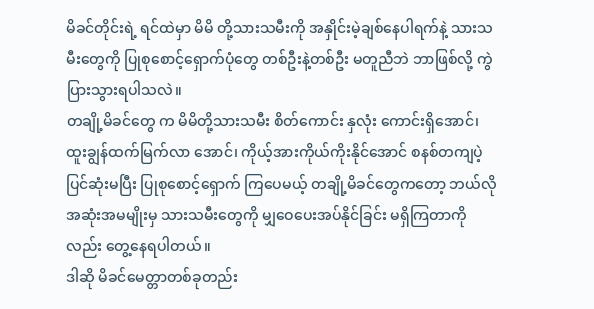မိခင်တိုင်းရဲ့ ရင်ထဲမှာ မိမိ တို့သားသမီးကို အနှိုင်းမဲ့ချစ်နေပါရက်နဲ့ သားသမီးတွေကို ပြုစုစောင့်ရှောက်ပုံတွေ တစ်ဦးနဲ့တစ်ဦး မတူညီဘဲ ဘာဖြစ်လို့ ကွဲပြားသွားရပါသလဲ။
တချို့မိခင်တွေ က မိမိတို့သားသမီး စိတ်ကောင်း နှလုံး ကောင်းရှိအောင်၊ ထူးချွန်ထက်မြက်လာ အောင်၊ ကိုယ့်အားကိုယ်ကိုးနိုင်အောင် စနစ်တကျပဲ့ပြင်ဆုံးမပြီး ပြုစုစောင့်ရှောက် ကြပေမယ့် တချို့မိခင်တွေကတော့ ဘယ်လိုအဆုံးအမမျိုးမှ သားသမီးတွေကို မျှဝေပေးအပ်နိုင်ခြင်း မရှိကြတာကိုလည်း တွေ့နေရပါတယ်။
ဒါဆို မိခင်မေတ္တာတစ်ခုတည်း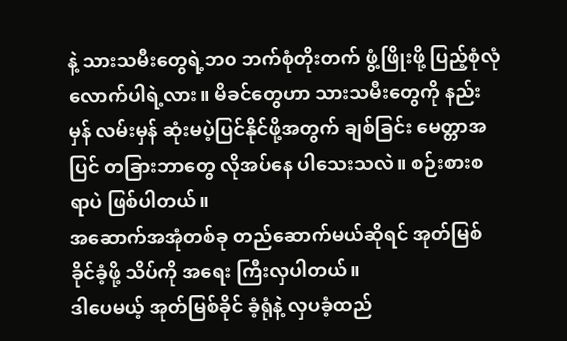နဲ့ သားသမီးတွေရဲ့ဘ၀ ဘက်စုံတိုးတက် ဖွံ့ဖြိုးဖို့ ပြည့်စုံလုံလောက်ပါရဲ့လား။ မိခင်တွေဟာ သားသမီးတွေကို နည်းမှန် လမ်းမှန် ဆုံးမပဲ့ပြင်နိုင်ဖို့အတွက် ချစ်ခြင်း မေတ္တာအပြင် တခြားဘာတွေ လိုအပ်နေ ပါသေးသလဲ။ စဉ်းစားစရာပဲ ဖြစ်ပါတယ်။
အဆောက်အအုံတစ်ခု တည်ဆောက်မယ်ဆိုရင် အုတ်မြစ်ခိုင်ခံ့ဖို့ သိပ်ကို အရေး ကြီးလှပါတယ်။
ဒါပေမယ့် အုတ်မြစ်ခိုင် ခံ့ရုံနဲ့ လှပခံ့ထည်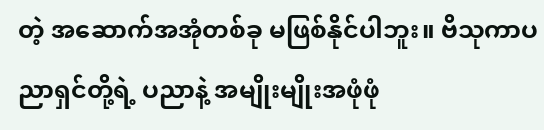တဲ့ အဆောက်အအုံတစ်ခု မဖြစ်နိုင်ပါဘူး။ ဗိသုကာပညာရှင်တို့ရဲ့ ပညာနဲ့ အမျိုးမျိုးအဖုံဖုံ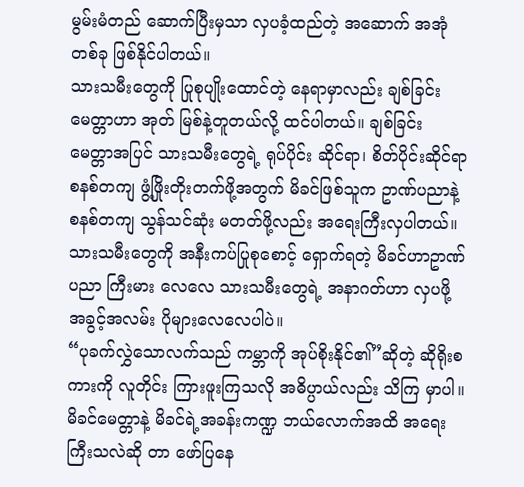မွမ်းမံတည် ဆောက်ပြီးမှသာ လှပခံ့ထည်တဲ့ အဆောက် အအုံတစ်ခု ဖြစ်နိုင်ပါတယ်။
သားသမီးတွေကို ပြုစုပျိုးထောင်တဲ့ နေရာမှာလည်း ချစ်ခြင်းမေတ္တာဟာ အုတ် မြစ်နဲ့တူတယ်လို့ ထင်ပါတယ်။ ချစ်ခြင်း မေတ္တာအပြင် သားသမီးတွေရဲ့ ရုပ်ပိုင်း ဆိုင်ရာ၊ စိတ်ပိုင်းဆိုင်ရာ စနစ်တကျ ဖွံ့ဖြိုးတိုးတက်ဖို့အတွက် မိခင်ဖြစ်သူက ဥာဏ်ပညာနဲ့ စနစ်တကျ သွန်သင်ဆုံး မတတ်ဖို့လည်း အရေးကြီးလှပါတယ်။ သားသမီးတွေကို အနီးကပ်ပြုစုစောင့် ရှောက်ရတဲ့ မိခင်ဟာဥာဏ်ပညာ ကြီးမား လေလေ သားသမီးတွေရဲ့ အနာဂတ်ဟာ လှပဖို့ အခွင့်အလမ်း ပိုများလေလေပါပဲ။
“ပုခက်လွှဲသောလက်သည် ကမ္ဘာကို အုပ်စိုးနိုင်၏”ဆိုတဲ့ ဆိုရိုးစကားကို လူတိုင်း ကြားဖူးကြသလို အဓိပ္ပာယ်လည်း သိကြ မှာပါ။ မိခင်မေတ္တာနဲ့ မိခင်ရဲ့အခန်းကဏ္ဍ ဘယ်လောက်အထိ အရေးကြီးသလဲဆို တာ ဖော်ပြနေ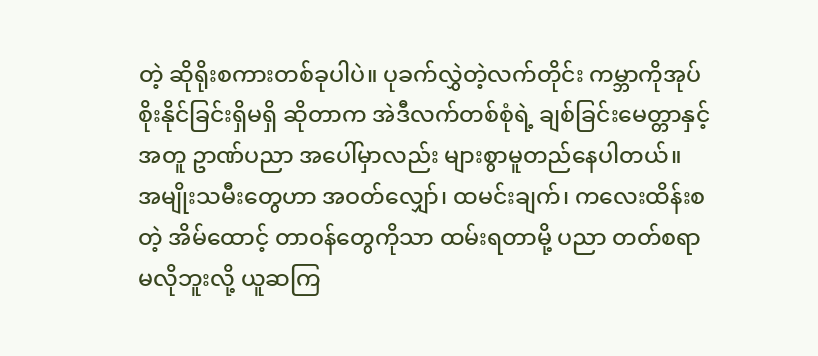တဲ့ ဆိုရိုးစကားတစ်ခုပါပဲ။ ပုခက်လွှဲတဲ့လက်တိုင်း ကမ္ဘာကိုအုပ်စိုးနိုင်ခြင်းရှိမရှိ ဆိုတာက အဲဒီလက်တစ်စုံရဲ့ ချစ်ခြင်းမေတ္တာနှင့်အတူ ဥာဏ်ပညာ အပေါ်မှာလည်း များစွာမူတည်နေပါတယ်။
အမျိုးသမီးတွေဟာ အဝတ်လျှော်၊ ထမင်းချက်၊ ကလေးထိန်းစတဲ့ အိမ်ထောင့် တာဝန်တွေကိုသာ ထမ်းရတာမို့ ပညာ တတ်စရာ မလိုဘူးလို့ ယူဆကြ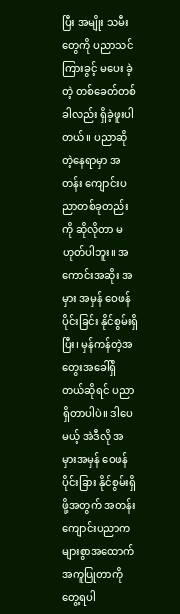ပြီး အမျိုး သမီးတွေကို ပညာသင်ကြားခွင့် မပေး ခဲ့တဲ့ တစ်ခေတ်တစ်ခါလည်း ရှိခဲ့ဖူးပါ တယ်။ ပညာဆိုတဲ့နေရာမှာ အတန်း ကျောင်းပညာတစ်ခုတည်းကို ဆိုလိုတာ မဟုတ်ပါဘူး။ အကောင်းအဆိုး အမှား အမှန် ဝေဖန်ပိုင်းခြင်း နိုင်စွမ်းရှိပြီး၊ မှန်ကန်တဲ့အတွေးအခေါ်ရှိတယ်ဆိုရင် ပညာရှိတာပါပဲ။ ဒါပေမယ့် အဲဒီလို အမှားအမှန် ဝေဖန်ပိုင်းခြား နိုင်စွမ်းရှိ ဖို့အတွက် အတန်းကျောင်းပညာက များစွာအထောက်အကူပြုတာကို တွေ့ရပါ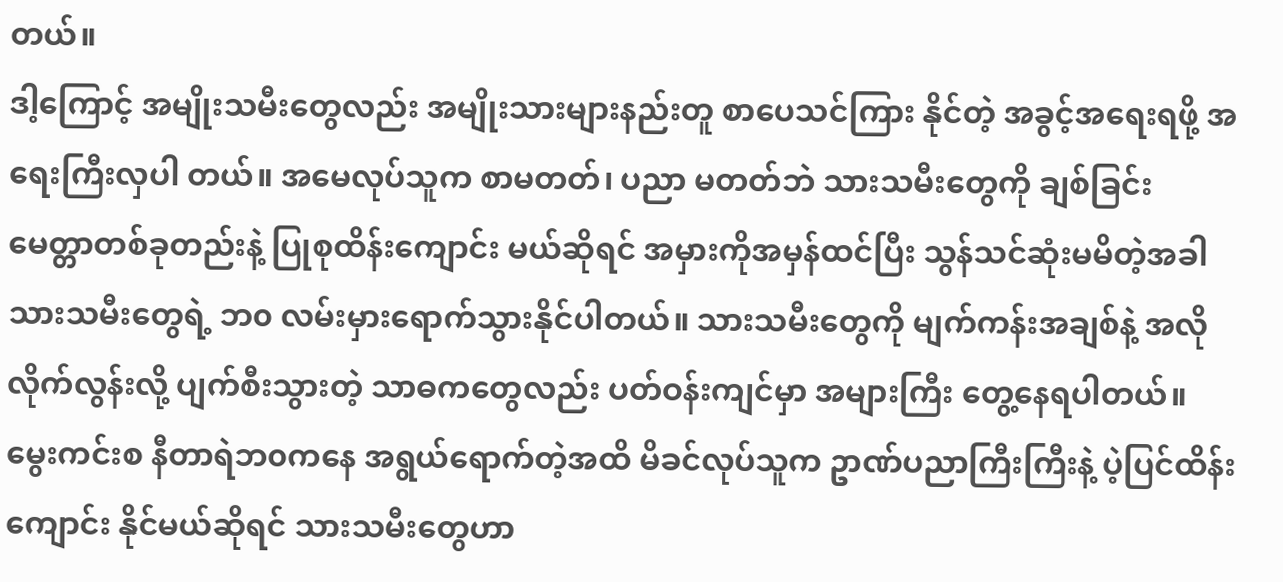တယ်။
ဒါ့ကြောင့် အမျိုးသမီးတွေလည်း အမျိုးသားများနည်းတူ စာပေသင်ကြား နိုင်တဲ့ အခွင့်အရေးရဖို့ အရေးကြီးလှပါ တယ်။ အမေလုပ်သူက စာမတတ်၊ ပညာ မတတ်ဘဲ သားသမီးတွေကို ချစ်ခြင်း မေတ္တာတစ်ခုတည်းနဲ့ ပြုစုထိန်းကျောင်း မယ်ဆိုရင် အမှားကိုအမှန်ထင်ပြီး သွန်သင်ဆုံးမမိတဲ့အခါ သားသမီးတွေရဲ့ ဘ၀ လမ်းမှားရောက်သွားနိုင်ပါတယ်။ သားသမီးတွေကို မျက်ကန်းအချစ်နဲ့ အလိုလိုက်လွန်းလို့ ပျက်စီးသွားတဲ့ သာဓကတွေလည်း ပတ်ဝန်းကျင်မှာ အများကြီး တွေ့နေရပါတယ်။
မွေးကင်းစ နီတာရဲဘ၀ကနေ အရွယ်ရောက်တဲ့အထိ မိခင်လုပ်သူက ဥာဏ်ပညာကြီးကြီးနဲ့ ပဲ့ပြင်ထိန်းကျောင်း နိုင်မယ်ဆိုရင် သားသမီးတွေဟာ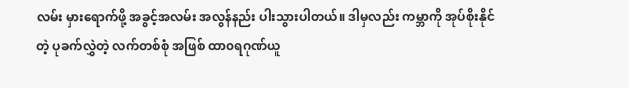လမ်း မှားရောက်ဖို့ အခွင့်အလမ်း အလွန်နည်း ပါးသွားပါတယ်။ ဒါမှလည်း ကမ္ဘာကို အုပ်စိုးနိုင်တဲ့ ပုခက်လွှဲတဲ့ လက်တစ်စုံ အဖြစ် ထာ၀ရဂုဏ်ယူ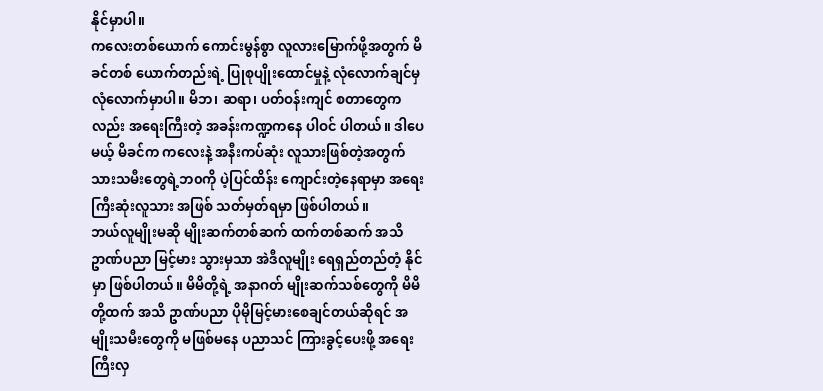နိုင်မှာပါ။
ကလေးတစ်ယောက် ကောင်းမွန်စွာ လူလားမြောက်ဖို့အတွက် မိခင်တစ် ယောက်တည်းရဲ့ ပြုစုပျိုးထောင်မှုနဲ့ လုံလောက်ချင်မှ လုံလောက်မှာပါ။ မိဘ၊ ဆရာ၊ ပတ်ဝန်းကျင် စတာတွေကလည်း အရေးကြီးတဲ့ အခန်းကဏ္ဍကနေ ပါဝင် ပါတယ်။ ဒါပေမယ့် မိခင်က ကလေးနဲ့ အနီးကပ်ဆုံး လူသားဖြစ်တဲ့အတွက် သားသမီးတွေရဲ့ဘ၀ကို ပဲ့ပြင်ထိန်း ကျောင်းတဲ့နေရာမှာ အရေးကြီးဆုံးလူသား အဖြစ် သတ်မှတ်ရမှာ ဖြစ်ပါတယ်။
ဘယ်လူမျိုးမဆို မျိုးဆက်တစ်ဆက် ထက်တစ်ဆက် အသိဥာဏ်ပညာ မြင့်မား သွားမှသာ အဲဒီလူမျိုး ရေရှည်တည်တံ့ နိုင်မှာ ဖြစ်ပါတယ်။ မိမိတို့ရဲ့ အနာဂတ် မျိုးဆက်သစ်တွေကို မိမိတို့ထက် အသိ ဥာဏ်ပညာ ပိုမိုမြင့်မားစေချင်တယ်ဆိုရင် အမျိုးသမီးတွေကို မဖြစ်မနေ ပညာသင် ကြားခွင့်ပေးဖို့ အရေးကြီးလှ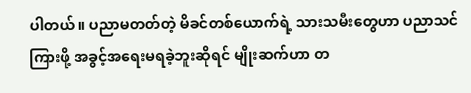ပါတယ်။ ပညာမတတ်တဲ့ မိခင်တစ်ယောက်ရဲ့ သားသမီးတွေဟာ ပညာသင်ကြားဖို့ အခွင့်အရေးမရခဲ့ဘူးဆိုရင် မျိုးဆက်ဟာ တ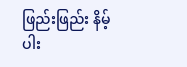ဖြည်းဖြည်း နိမ့်ပါး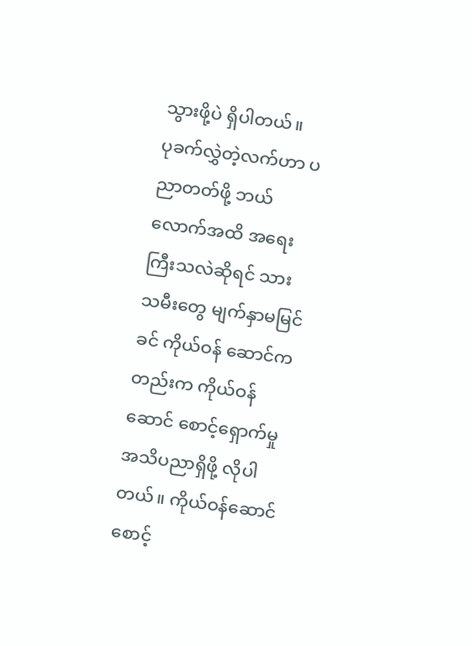သွားဖို့ပဲ ရှိပါတယ်။
ပုခက်လွှဲတဲ့လက်ဟာ ပညာတတ်ဖို့ ဘယ်လောက်အထိ အရေးကြီးသလဲဆိုရင် သားသမီးတွေ မျက်နှာမမြင်ခင် ကိုယ်ဝန် ဆောင်ကတည်းက ကိုယ်ဝန်ဆောင် စောင့်ရှောက်မှု အသိပညာရှိဖို့ လိုပါ တယ်။ ကိုယ်ဝန်ဆောင်စောင့်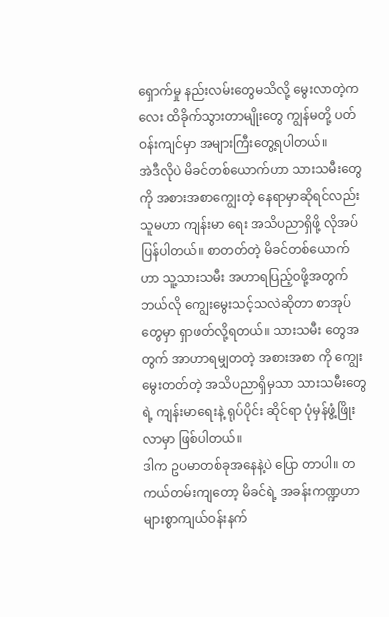ရှောက်မှု နည်းလမ်းတွေမသိလို့ မွေးလာတဲ့ကလေး ထိခိုက်သွားတာမျိုးတွေ ကျွန်မတို့ ပတ်ဝန်းကျင်မှာ အများကြီးတွေ့ရပါတယ်။
အဲဒီလိုပဲ မိခင်တစ်ယောက်ဟာ သားသမီးတွေကို အစားအစာကျွေးတဲ့ နေရာမှာဆိုရင်လည်း သူမဟာ ကျန်းမာ ရေး အသိပညာရှိဖို့ လိုအပ်ပြန်ပါတယ်။ စာတတ်တဲ့ မိခင်တစ်ယောက်ဟာ သူ့သားသမီး အဟာရပြည့်၀ဖို့အတွက် ဘယ်လို ကျွေးမွေးသင့်သလဲဆိုတာ စာအုပ် တွေမှာ ရှာဖတ်လို့ရတယ်။ သားသမီး တွေအတွက် အာဟာရမျှတတဲ့ အစားအစာ ကို ကျွေးမွေးတတ်တဲ့ အသိပညာရှိမှသာ သားသမီးတွေရဲ့ ကျန်းမာရေးနဲ့ ရုပ်ပိုင်း ဆိုင်ရာ ပုံမှန်ဖွံ့ဖြိုးလာမှာ ဖြစ်ပါတယ်။
ဒါက ဥပမာတစ်ခုအနေနဲ့ပဲ ပြော တာပါ။ တကယ်တမ်းကျတော့ မိခင်ရဲ့ အခန်းကဏ္ဍဟာ များစွာကျယ်ဝန်းနက်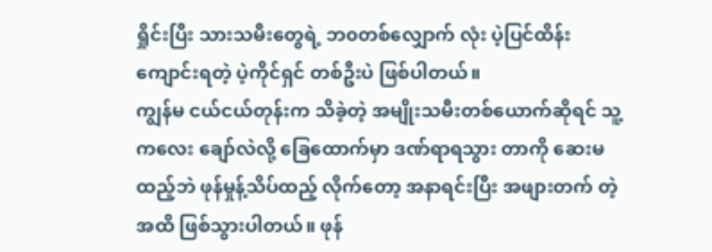ရှိုင်းပြီး သားသမီးတွေရဲ့ ဘ၀တစ်လျှောက် လုံး ပဲ့ပြင်ထိန်းကျောင်းရတဲ့ ပဲ့ကိုင်ရှင် တစ်ဦးပဲ ဖြစ်ပါတယ်။
ကျွန်မ ငယ်ငယ်တုန်းက သိခဲ့တဲ့ အမျိုးသမီးတစ်ယောက်ဆိုရင် သူ့ကလေး ချော်လဲလို့ ခြေထောက်မှာ ဒဏ်ရာရသွား တာကို ဆေးမထည့်ဘဲ ဖုန်မှုန့်သိပ်ထည့် လိုက်တော့ အနာရင်းပြီး အဖျားတက် တဲ့အထိ ဖြစ်သွားပါတယ်။ ဖုန်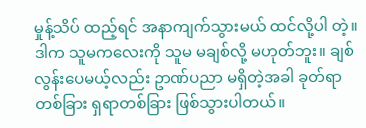မှုန့်သိပ် ထည့်ရင် အနာကျက်သွားမယ် ထင်လို့ပါ တဲ့။ ဒါက သူမကလေးကို သူမ မချစ်လို့ မဟုတ်ဘူး။ ချစ်လွန်းပေမယ့်လည်း ဥာဏ်ပညာ မရှိတဲ့အခါ ခုတ်ရာတစ်ခြား ရှရာတစ်ခြား ဖြစ်သွားပါတယ်။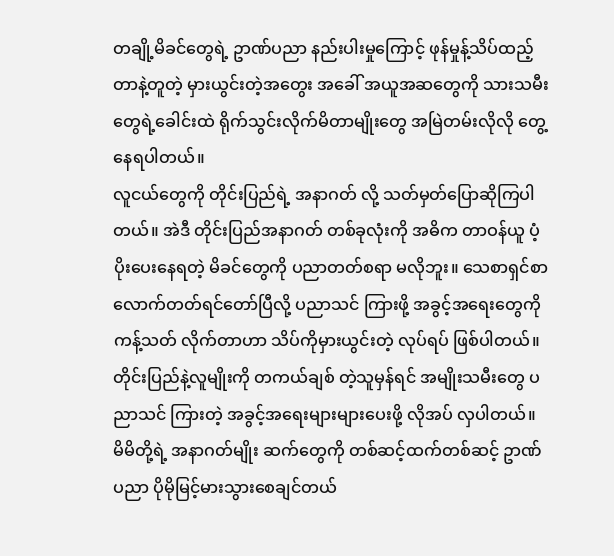တချို့မိခင်တွေရဲ့ ဥာဏ်ပညာ နည်းပါးမှုကြောင့် ဖုန်မှုန့်သိပ်ထည့် တာနဲ့တူတဲ့ မှားယွင်းတဲ့အတွေး အခေါ် အယူအဆတွေကို သားသမီးတွေရဲ့ခေါင်းထဲ ရိုက်သွင်းလိုက်မိတာမျိုးတွေ အမြဲတမ်းလိုလို တွေ့နေရပါတယ်။
လူငယ်တွေကို တိုင်းပြည်ရဲ့ အနာဂတ် လို့ သတ်မှတ်ပြောဆိုကြပါတယ်။ အဲဒီ တိုင်းပြည်အနာဂတ် တစ်ခုလုံးကို အဓိက တာဝန်ယူ ပံ့ပိုးပေးနေရတဲ့ မိခင်တွေကို ပညာတတ်စရာ မလိုဘူး။ သေစာရှင်စာ လောက်တတ်ရင်တော်ပြီလို့ ပညာသင် ကြားဖို့ အခွင့်အရေးတွေကို ကန့်သတ် လိုက်တာဟာ သိပ်ကိုမှားယွင်းတဲ့ လုပ်ရပ် ဖြစ်ပါတယ်။
တိုင်းပြည်နဲ့လူမျိုးကို တကယ်ချစ် တဲ့သူမှန်ရင် အမျိုးသမီးတွေ ပညာသင် ကြားတဲ့ အခွင့်အရေးများများပေးဖို့ လိုအပ် လှပါတယ်။ မိမိတို့ရဲ့ အနာဂတ်မျိုး ဆက်တွေကို တစ်ဆင့်ထက်တစ်ဆင့် ဥာဏ်ပညာ ပိုမိုမြင့်မားသွားစေချင်တယ်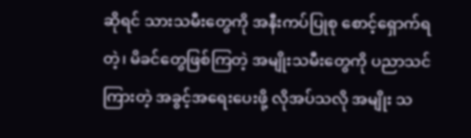ဆိုရင် သားသမီးတွေကို အနီးကပ်ပြုစု စောင့်ရှောက်ရတဲ့၊ မိခင်တွေဖြစ်ကြတဲ့ အမျိုးသမီးတွေကို ပညာသင်ကြားတဲ့ အခွင့်အရေးပေးဖို့ လိုအပ်သလို အမျိုး သ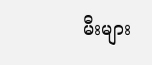မီးများ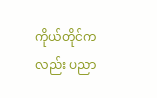ကိုယ်တိုင်ကလည်း ပညာ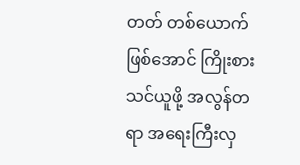တတ် တစ်ယောက်ဖြစ်အောင် ကြိုးစားသင်ယူဖို့ အလွန်တရာ အရေးကြီးလှ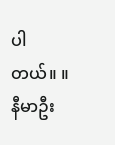ပါတယ်။ ။
နီမာဦး